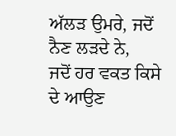ਅੱਲੜ ਉਮਰੇ, ਜਦੋਂ ਨੈਣ ਲੜਦੇ ਨੇ,
ਜਦੋਂ ਹਰ ਵਕਤ ਕਿਸੇ ਦੇ ਆਉਣ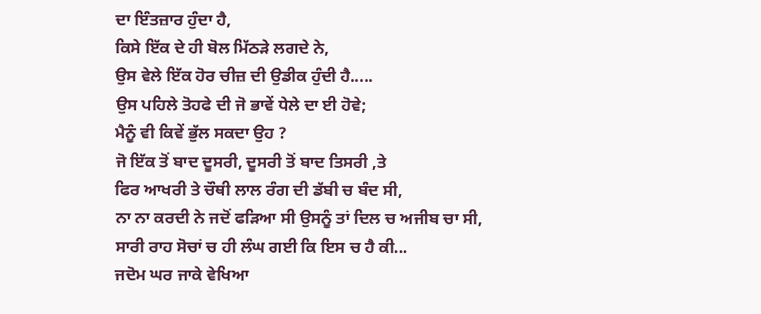ਦਾ ਇੰਤਜ਼ਾਰ ਹੁੰਦਾ ਹੈ,
ਕਿਸੇ ਇੱਕ ਦੇ ਹੀ ਬੋਲ ਮਿੱਠੜੇ ਲਗਦੇ ਨੇ,
ਉਸ ਵੇਲੇ ਇੱਕ ਹੋਰ ਚੀਜ਼ ਦੀ ਉਡੀਕ ਹੁੰਦੀ ਹੈ.....
ਉਸ ਪਹਿਲੇ ਤੋਹਫੇ ਦੀ ਜੋ ਭਾਵੇਂ ਧੇਲੇ ਦਾ ਈ ਹੋਵੇ;
ਮੈਨੂੰ ਵੀ ਕਿਵੇਂ ਭੁੱਲ ਸਕਦਾ ਉਹ ?
ਜੋ ਇੱਕ ਤੋਂ ਬਾਦ ਦੂਸਰੀ, ਦੂਸਰੀ ਤੋਂ ਬਾਦ ਤਿਸਰੀ ,ਤੇ
ਫਿਰ ਆਖਰੀ ਤੇ ਚੌਥੀ ਲਾਲ ਰੰਗ ਦੀ ਡੱਬੀ ਚ ਬੰਦ ਸੀ,
ਨਾ ਨਾ ਕਰਦੀ ਨੇ ਜਦੋਂ ਫੜਿਆ ਸੀ ਉਸਨੂੰ ਤਾਂ ਦਿਲ ਚ ਅਜੀਬ ਚਾ ਸੀ,
ਸਾਰੀ ਰਾਹ ਸੋਚਾਂ ਚ ਹੀ ਲੰਘ ਗਈ ਕਿ ਇਸ ਚ ਹੈ ਕੀ...
ਜਦੋਮ ਘਰ ਜਾਕੇ ਵੇਖਿਆ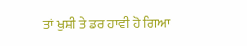ਤਾਂ ਖੁਸ਼ੀ ਤੇ ਡਰ ਹਾਵੀ ਹੋ ਗਿਆ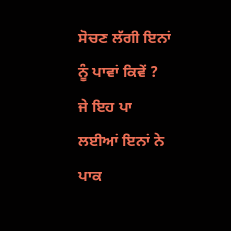ਸੋਚਣ ਲੱਗੀ ਇਨਾਂ ਨੂੰ ਪਾਵਾਂ ਕਿਵੇਂ ?
ਜੇ ਇਹ ਪਾ ਲਈਆਂ ਇਨਾਂ ਨੇ ਪਾਕ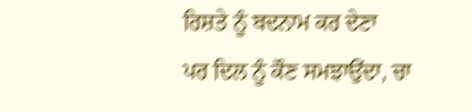ਰਿਸ਼ਤੇ ਨੂੰ ਬਦਨਾਮ ਕਰ ਦੇਣਾ
ਪਰ ਦਿਲ ਨੂੰ ਕੌਣ ਸਮਝਾਉਂਦਾ, ਚਾ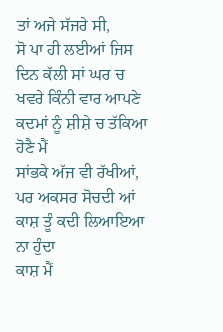ਤਾਂ ਅਜੇ ਸੱਜਰੇ ਸੀ,
ਸੋ ਪਾ ਹੀ ਲਈਆਂ ਜਿਸ ਦਿਨ ਕੱਲੀ ਸਾਂ ਘਰ ਚ
ਖਵਰੇ ਕਿੰਨੀ ਵਾਰ ਆਪਣੇ ਕਦਮਾਂ ਨੂੰ ਸ਼ੀਸ਼ੇ ਚ ਤੱਕਿਆ ਹੋਣੈ ਮੈਂ
ਸਾਂਭਕੇ ਅੱਜ ਵੀ ਰੱਖੀਆਂ, ਪਰ ਅਕਸਰ ਸੋਚਦੀ ਆਂ
ਕਾਸ਼ ਤੂੰ ਕਦੀ ਲਿਆਇਆ ਨਾ ਹੁੰਦਾ
ਕਾਸ਼ ਮੈਂ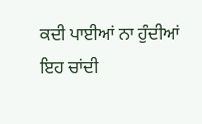ਕਦੀ ਪਾਈਆਂ ਨਾ ਹੁੰਦੀਆਂ
ਇਹ ਚਾਂਦੀ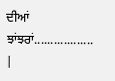ਦੀਆਂ ਝਾਂਝਰਾਂ..................
|